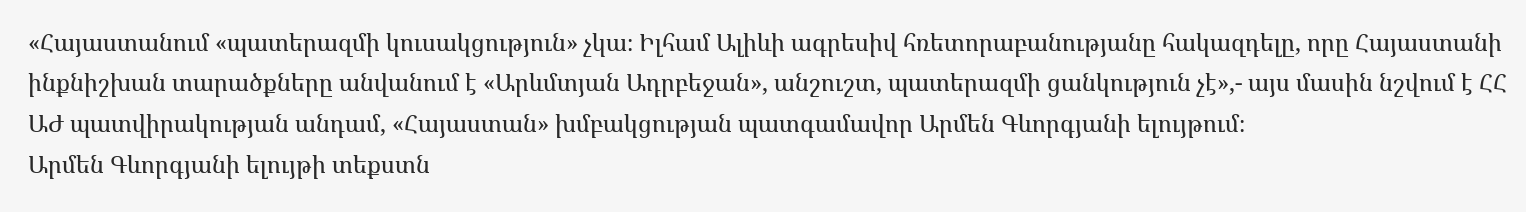«Հայաստանում «պատերազմի կուսակցություն» չկա։ Իլհամ Ալիևի ագրեսիվ հռետորաբանությանը հակազդելը, որը Հայաստանի ինքնիշխան տարածքները անվանում է «Արևմտյան Ադրբեջան», անշուշտ, պատերազմի ցանկություն չէ»,- այս մասին նշվում է ՀՀ ԱԺ պատվիրակության անդամ, «Հայաստան» խմբակցության պատգամավոր Արմեն Գևորգյանի ելույթում։
Արմեն Գևորգյանի ելույթի տեքստն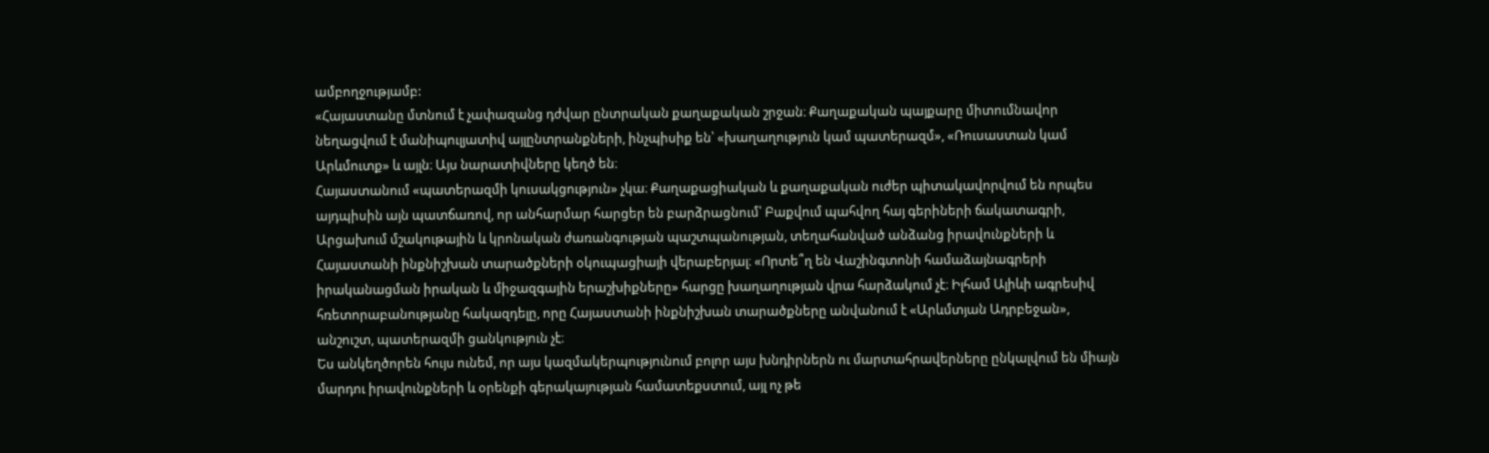ամբողջությամբ:
«Հայաստանը մտնում է չափազանց դժվար ընտրական քաղաքական շրջան։ Քաղաքական պայքարը միտումնավոր նեղացվում է մանիպուլյատիվ այլընտրանքների, ինչպիսիք են՝ «խաղաղություն կամ պատերազմ», «Ռուսաստան կամ Արևմուտք» և այլն։ Այս նարատիվները կեղծ են։
Հայաստանում «պատերազմի կուսակցություն» չկա։ Քաղաքացիական և քաղաքական ուժեր պիտակավորվում են որպես այդպիսին այն պատճառով, որ անհարմար հարցեր են բարձրացնում՝ Բաքվում պահվող հայ գերիների ճակատագրի, Արցախում մշակութային և կրոնական ժառանգության պաշտպանության, տեղահանված անձանց իրավունքների և Հայաստանի ինքնիշխան տարածքների օկուպացիայի վերաբերյալ։ «Որտե՞ղ են Վաշինգտոնի համաձայնագրերի իրականացման իրական և միջազգային երաշխիքները» հարցը խաղաղության վրա հարձակում չէ։ Իլհամ Ալիևի ագրեսիվ հռետորաբանությանը հակազդելը, որը Հայաստանի ինքնիշխան տարածքները անվանում է «Արևմտյան Ադրբեջան», անշուշտ, պատերազմի ցանկություն չէ։
Ես անկեղծորեն հույս ունեմ, որ այս կազմակերպությունում բոլոր այս խնդիրներն ու մարտահրավերները ընկալվում են միայն մարդու իրավունքների և օրենքի գերակայության համատեքստում, այլ ոչ թե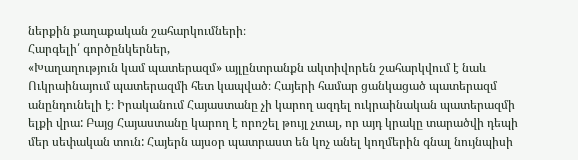ներքին քաղաքական շահարկումների։
Հարգելի՛ գործընկերներ,
«Խաղաղություն կամ պատերազմ» այլընտրանքն ակտիվորեն շահարկվում է նաև Ուկրաինայում պատերազմի հետ կապված։ Հայերի համար ցանկացած պատերազմ անընդունելի է։ Իրականում Հայաստանը չի կարող ազդել ուկրաինական պատերազմի ելքի վրա: Բայց Հայաստանը կարող է որոշել թույլ չտալ, որ այդ կրակը տարածվի դեպի մեր սեփական տուն: Հայերն այսօր պատրաստ են կոչ անել կողմերին գնալ նույնպիսի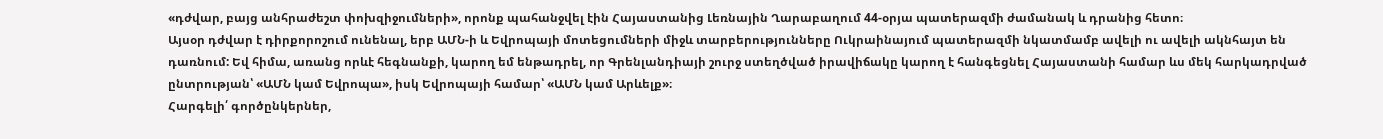«դժվար, բայց անհրաժեշտ փոխզիջումների», որոնք պահանջվել էին Հայաստանից Լեռնային Ղարաբաղում 44-օրյա պատերազմի ժամանակ և դրանից հետո։
Այսօր դժվար է դիրքորոշում ունենալ, երբ ԱՄՆ-ի և Եվրոպայի մոտեցումների միջև տարբերությունները Ուկրաինայում պատերազմի նկատմամբ ավելի ու ավելի ակնհայտ են դառնում: Եվ հիմա, առանց որևէ հեգնանքի, կարող եմ ենթադրել, որ Գրենլանդիայի շուրջ ստեղծված իրավիճակը կարող է հանգեցնել Հայաստանի համար ևս մեկ հարկադրված ընտրության՝ «ԱՄՆ կամ Եվրոպա», իսկ Եվրոպայի համար՝ «ԱՄՆ կամ Արևելք»։
Հարգելի՛ գործընկերներ,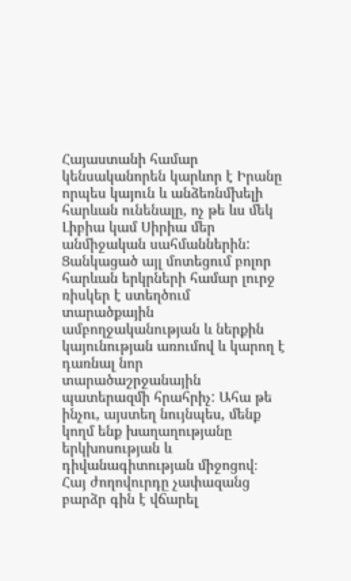Հայաստանի համար կենսականորեն կարևոր է Իրանը որպես կայուն և անձեռնմխելի հարևան ունենալը, ոչ թե ևս մեկ Լիբիա կամ Սիրիա մեր անմիջական սահմաններին: Ցանկացած այլ մոտեցում բոլոր հարևան երկրների համար լուրջ ռիսկեր է ստեղծում տարածքային ամբողջականության և ներքին կայունության առումով և կարող է դառնալ նոր տարածաշրջանային պատերազմի հրահրիչ: Ահա թե ինչու, այստեղ նույնպես, մենք կողմ ենք խաղաղությանը երկխոսության և դիվանագիտության միջոցով։
Հայ ժողովուրդը չափազանց բարձր գին է վճարել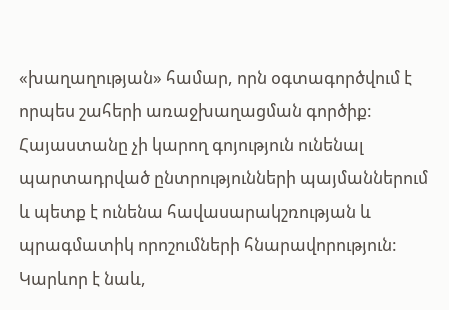«խաղաղության» համար, որն օգտագործվում է որպես շահերի առաջխաղացման գործիք: Հայաստանը չի կարող գոյություն ունենալ պարտադրված ընտրությունների պայմաններում և պետք է ունենա հավասարակշռության և պրագմատիկ որոշումների հնարավորություն: Կարևոր է նաև,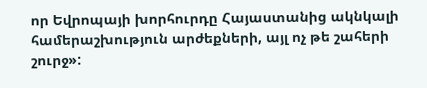որ Եվրոպայի խորհուրդը Հայաստանից ակնկալի համերաշխություն արժեքների, այլ ոչ թե շահերի շուրջ»: